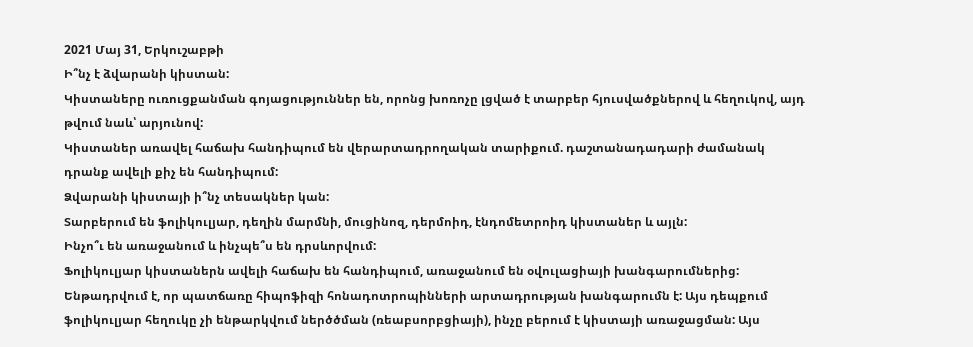2021 Մայ 31, Երկուշաբթի
Ի՞նչ է ձվարանի կիստան:
Կիստաները ուռուցքանման գոյացություններ են, որոնց խոռոչը լցված է տարբեր հյուսվածքներով և հեղուկով, այդ թվում նաև՝ արյունով:
Կիստաներ առավել հաճախ հանդիպում են վերարտադրողական տարիքում. դաշտանադադարի ժամանակ դրանք ավելի քիչ են հանդիպում:
Ձվարանի կիստայի ի՞նչ տեսակներ կան:
Տարբերում են ֆոլիկուլյար, դեղին մարմնի, մուցինոզ, դերմոիդ, էնդոմետրոիդ կիստաներ և այլն:
Ինչո՞ւ են առաջանում և ինչպե՞ս են դրսևորվում:
Ֆոլիկուլյար կիստաներն ավելի հաճախ են հանդիպում, առաջանում են օվուլացիայի խանգարումներից: Ենթադրվում է, որ պատճառը հիպոֆիզի հոնադոտրոպինների արտադրության խանգարումն է: Այս դեպքում ֆոլիկուլյար հեղուկը չի ենթարկվում ներծծման (ռեաբսորբցիայի), ինչը բերում է կիստայի առաջացման: Այս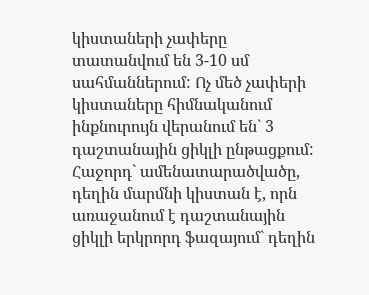կիստաների չափերը տատանվում են 3-10 սմ սահմաններում: Ոչ մեծ չափերի կիստաները հիմնականում ինքնուրույն վերանում են` 3 դաշտանային ցիկլի ընթացքում:
Հաջորդ` ամենատարածվածը, դեղին մարմնի կիստան է, որն առաջանում է դաշտանային ցիկլի երկրորդ ֆազայում` դեղին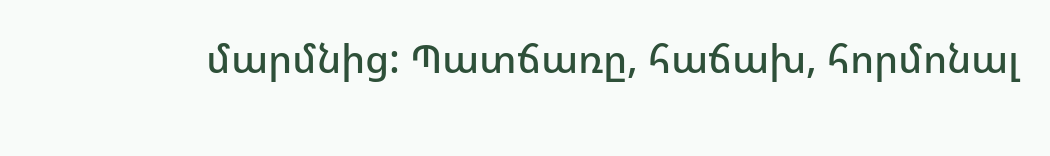մարմնից: Պատճառը, հաճախ, հորմոնալ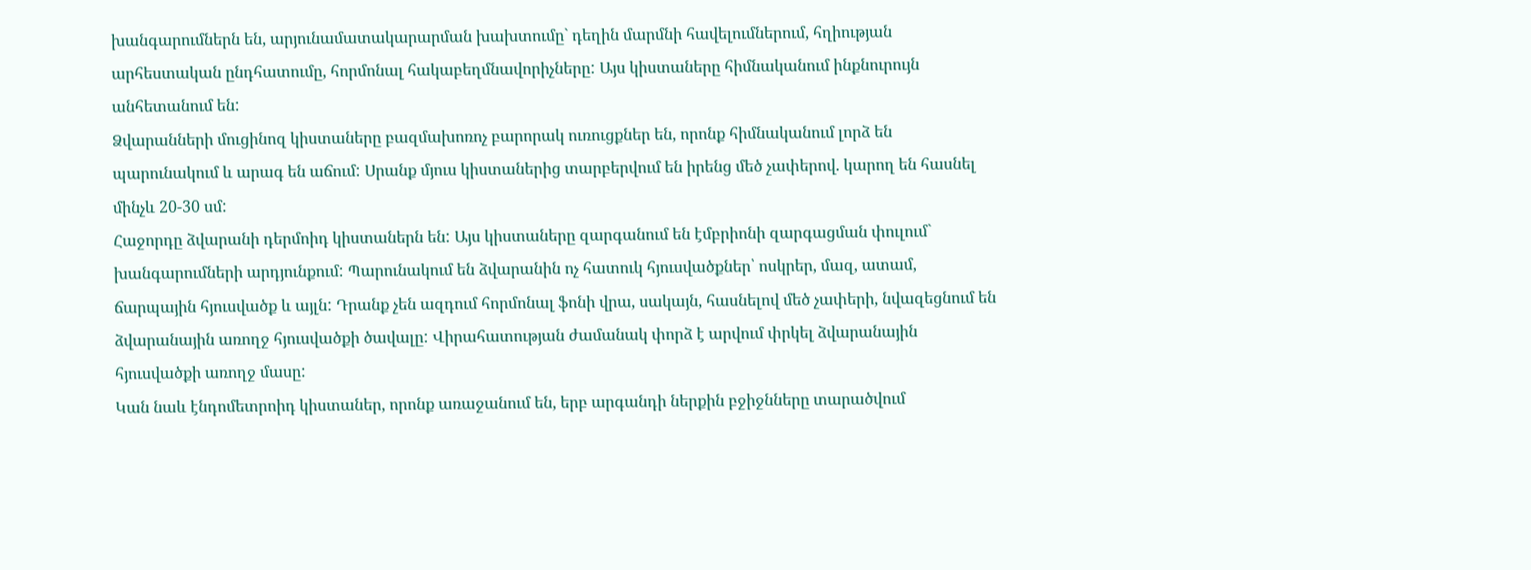խանգարումներն են, արյունամատակարարման խախտումը` դեղին մարմնի հավելումներում, հղիության արհեստական ընդհատումը, հորմոնալ հակաբեղմնավորիչները: Այս կիստաները հիմնականում ինքնուրույն անհետանում են:
Ձվարանների մուցինոզ կիստաները բազմախոռոչ բարորակ ուռուցքներ են, որոնք հիմնականում լորձ են պարունակում և արագ են աճում: Սրանք մյուս կիստաներից տարբերվում են իրենց մեծ չափերով. կարող են հասնել մինչև 20-30 սմ:
Հաջորդը ձվարանի դերմոիդ կիստաներն են: Այս կիստաները զարգանում են էմբրիոնի զարգացման փուլում` խանգարումների արդյունքում: Պարունակում են ձվարանին ոչ հատուկ հյուսվածքներ՝ ոսկրեր, մազ, ատամ, ճարպային հյուսվածք և այլն: Դրանք չեն ազդում հորմոնալ ֆոնի վրա, սակայն, հասնելով մեծ չափերի, նվազեցնում են ձվարանային առողջ հյուսվածքի ծավալը: Վիրահատության ժամանակ փորձ է արվում փրկել ձվարանային հյուսվածքի առողջ մասը:
Կան նաև էնդոմետրոիդ կիստաներ, որոնք առաջանում են, երբ արգանդի ներքին բջիջնները տարածվում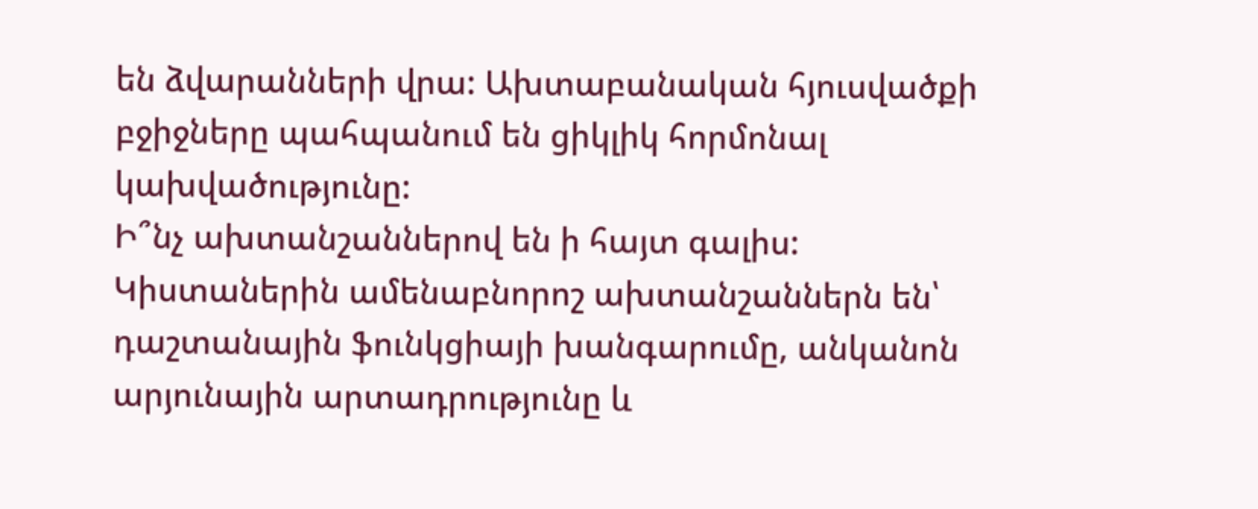են ձվարանների վրա: Ախտաբանական հյուսվածքի բջիջները պահպանում են ցիկլիկ հորմոնալ կախվածությունը:
Ի՞նչ ախտանշաններով են ի հայտ գալիս:
Կիստաներին ամենաբնորոշ ախտանշաններն են՝ դաշտանային ֆունկցիայի խանգարումը, անկանոն արյունային արտադրությունը և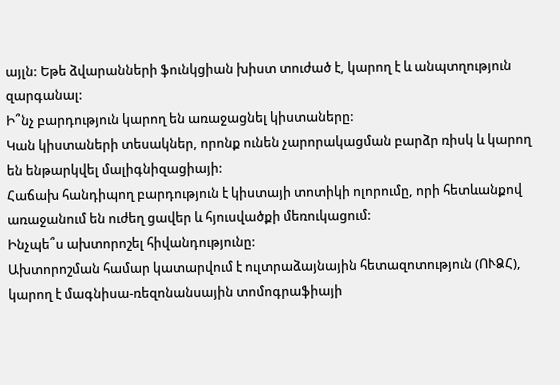այլն: Եթե ձվարանների ֆունկցիան խիստ տուժած է, կարող է և անպտղություն զարգանալ:
Ի՞նչ բարդություն կարող են առաջացնել կիստաները:
Կան կիստաների տեսակներ, որոնք ունեն չարորակացման բարձր ռիսկ և կարող են ենթարկվել մալիգնիզացիայի:
Հաճախ հանդիպող բարդություն է կիստայի տոտիկի ոլորումը, որի հետևանքով առաջանում են ուժեղ ցավեր և հյուսվածքի մեռուկացում:
Ինչպե՞ս ախտորոշել հիվանդությունը:
Ախտորոշման համար կատարվում է ուլտրաձայնային հետազոտություն (ՈՒՁՀ), կարող է մագնիսա-ռեզոնանսային տոմոգրաֆիայի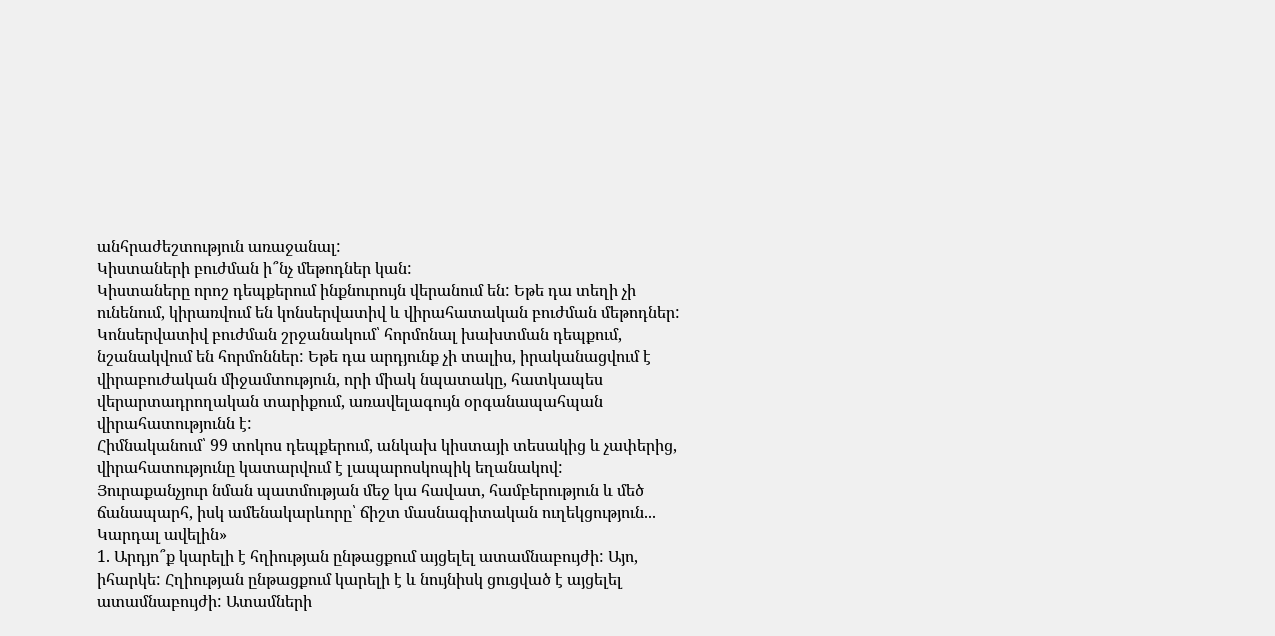անհրաժեշտություն առաջանալ:
Կիստաների բուժման ի՞նչ մեթոդներ կան:
Կիստաները որոշ դեպքերում ինքնուրույն վերանում են: Եթե դա տեղի չի ունենում, կիրառվում են կոնսերվատիվ և վիրահատական բուժման մեթոդներ:
Կոնսերվատիվ բուժման շրջանակում՝ հորմոնալ խախտման դեպքում, նշանակվում են հորմոններ: Եթե դա արդյունք չի տալիս, իրականացվում է վիրաբուժական միջամտություն, որի միակ նպատակը, հատկապես վերարտադրողական տարիքում, առավելագույն օրգանապահպան վիրահատությունն է:
Հիմնականում՝ 99 տոկոս դեպքերում, անկախ կիստայի տեսակից և չափերից, վիրահատությունը կատարվում է լապարոսկոպիկ եղանակով:
Յուրաքանչյուր նման պատմության մեջ կա հավատ, համբերություն և մեծ ճանապարհ, իսկ ամենակարևորը՝ ճիշտ մասնագիտական ուղեկցություն...
Կարդալ ավելին»
1. Արդյո՞ք կարելի է հղիության ընթացքում այցելել ատամնաբույժի: Այո, իհարկե: Հղիության ընթացքում կարելի է և նույնիսկ ցուցված է այցելել ատամնաբույժի: Ատամների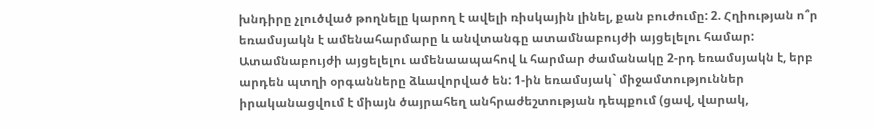խնդիրը չլուծված թողնելը կարող է ավելի ռիսկային լինել, քան բուժումը: 2. Հղիության ո՞ր եռամսյակն է ամենահարմարը և անվտանգը ատամնաբույժի այցելելու համար: Ատամնաբույժի այցելելու ամենաապահով և հարմար ժամանակը 2-րդ եռամսյակն է, երբ արդեն պտղի օրգանները ձևավորված են: 1-ին եռամսյակ` միջամտություններ իրականացվում է միայն ծայրահեղ անհրաժեշտության դեպքում (ցավ, վարակ,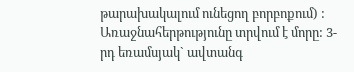թարախակալում ունեցող բորբոքում) : Առաջնահերթությունը տրվում է մորը: 3-րդ եռամսյակ` ավտանգ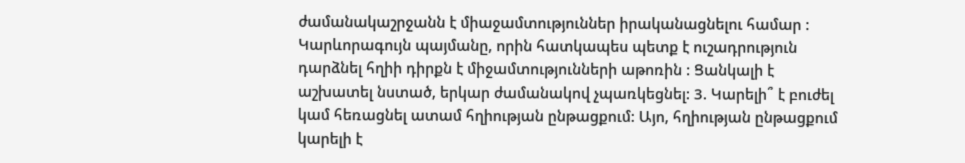ժամանակաշրջանն է միաջամտություններ իրականացնելու համար : Կարևորագույն պայմանը, որին հատկապես պետք է ուշադրություն դարձնել հղիի դիրքն է միջամտությունների աթոռին : Ցանկալի է աշխատել նստած, երկար ժամանակով չպառկեցնել: 3. Կարելի՞ է բուժել կամ հեռացնել ատամ հղիության ընթացքում: Այո, հղիության ընթացքում կարելի է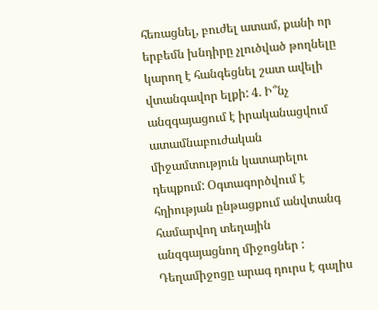հեռացնել, բուժել ատամ, քանի որ երբեմն խնդիրը չլուծված թողնելը կարող է հանգեցնել շատ ավելի վտանգավոր ելքի: 4. Ի՞նչ անզգայացում է իրականացվում ատամնաբուժական միջամտություն կատարելու դեպքում: Օգտագործվում է հղիության ընթացքում անվտանգ համարվող տեղային անզգայացնող միջոցներ : Դեղամիջոցը արագ դուրս է գալիս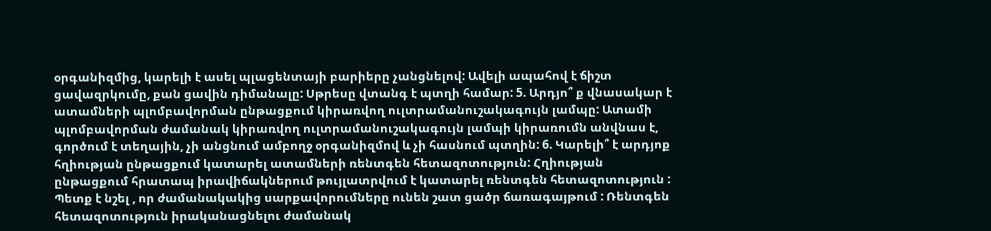օրգանիզմից, կարելի է ասել պլացենտայի բարիերը չանցնելով: Ավելի ապահով է ճիշտ ցավազրկումը, քան ցավին դիմանալը: Սթրեսը վտանգ է պտղի համար: 5. Արդյո՞ ք վնասակար է ատամների պլոմբավորման ընթացքում կիրառվող ուլտրամանուշակագույն լամպը: Ատամի պլոմբավորման ժամանակ կիրառվող ուլտրամանուշակագույն լամպի կիրառումն անվնաս է, գործում է տեղային, չի անցնում ամբողջ օրգանիզմով և չի հասնում պտղին: 6. Կարելի՞ է արդյոք հղիության ընթացքում կատարել ատամների ռենտգեն հետազոտություն: Հղիության ընթացքում հրատապ իրավիճակներում թույլատրվում է կատարել ռենտգեն հետազոտություն : Պետք է նշել , որ ժամանակակից սարքավորումները ունեն շատ ցածր ճառագայթում : Ռենտգեն հետազոտություն իրականացնելու ժամանակ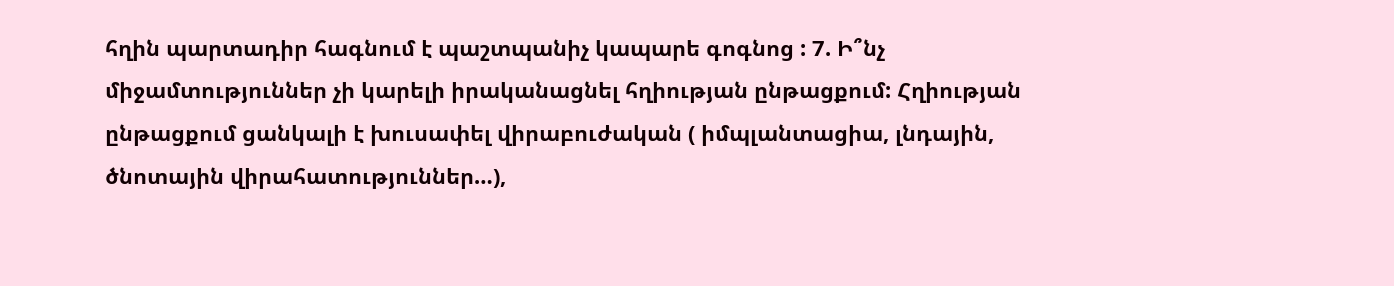հղին պարտադիր հագնում է պաշտպանիչ կապարե գոգնոց : 7. Ի՞նչ միջամտություններ չի կարելի իրականացնել հղիության ընթացքում: Հղիության ընթացքում ցանկալի է խուսափել վիրաբուժական ( իմպլանտացիա, լնդային, ծնոտային վիրահատություններ…),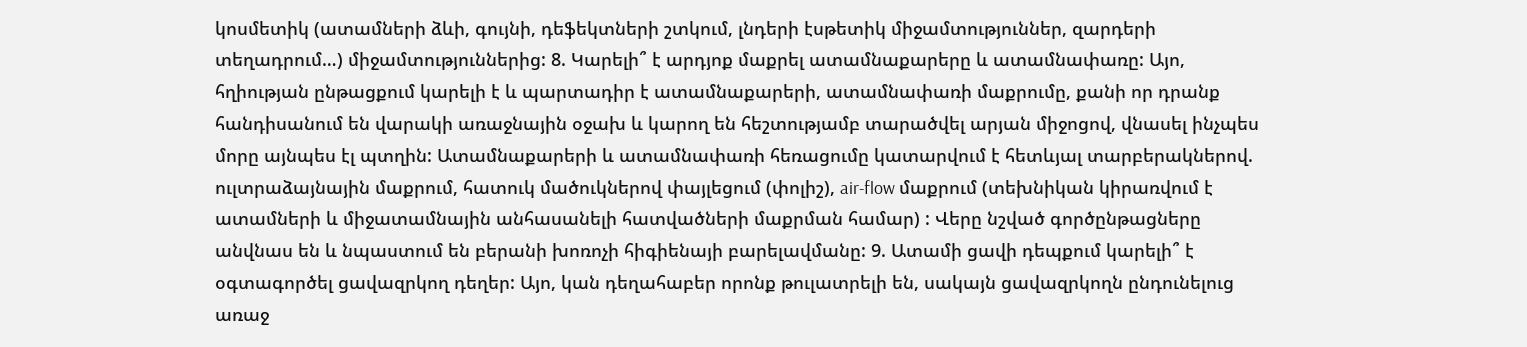կոսմետիկ (ատամների ձևի, գույնի, դեֆեկտների շտկում, լնդերի էսթետիկ միջամտություններ, զարդերի տեղադրում…) միջամտություններից: 8. Կարելի՞ է արդյոք մաքրել ատամնաքարերը և ատամնափառը: Այո, հղիության ընթացքում կարելի է և պարտադիր է ատամնաքարերի, ատամնափառի մաքրումը, քանի որ դրանք հանդիսանում են վարակի առաջնային օջախ և կարող են հեշտությամբ տարածվել արյան միջոցով, վնասել ինչպես մորը այնպես էլ պտղին: Ատամնաքարերի և ատամնափառի հեռացումը կատարվում է հետևյալ տարբերակներով. ուլտրաձայնային մաքրում, հատուկ մածուկներով փայլեցում (փոլիշ), air-flow մաքրում (տեխնիկան կիրառվում է ատամների և միջատամնային անհասանելի հատվածների մաքրման համար) : Վերը նշված գործընթացները անվնաս են և նպաստում են բերանի խոռոչի հիգիենայի բարելավմանը: 9. Ատամի ցավի դեպքում կարելի՞ է օգտագործել ցավազրկող դեղեր: Այո, կան դեղահաբեր որոնք թուլատրելի են, սակայն ցավազրկողն ընդունելուց առաջ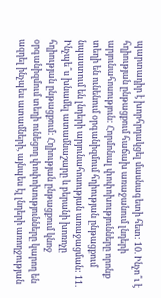պարտադիր է խորհրդակցել մասնագետի հետ: 10. Ինչո՞ւ է հղիության ընթացքում հաճախ առաջանում լնդերի արյունահոսություն: Հորմոնալ փոփոխությունները որոնք տեղի են ունենում օրգանիզմում հղիության ընթացքում նպաստում են լնդերի արյունահոսության առաջացման: 11. Ինչպե՞ս խնամել ատամնաշարը և բերանի խոռոչը հղիության ընթացքում: Հղիության ընթացքում կնոջ օրգանիզմում տեղի ունեցող փոփոխությունները կարող են ազդել ինչպես ատամների, այնպես էլ լնդերի առողջության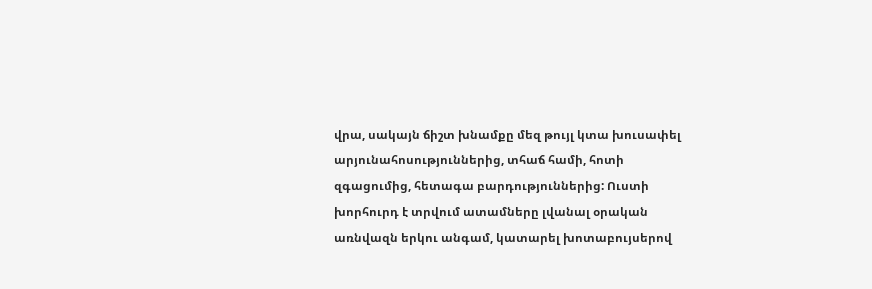վրա, սակայն ճիշտ խնամքը մեզ թույլ կտա խուսափել արյունահոսություններից, տհաճ համի, հոտի զգացումից, հետագա բարդություններից: Ուստի խորհուրդ է տրվում ատամները լվանալ օրական առնվազն երկու անգամ, կատարել խոտաբույսերով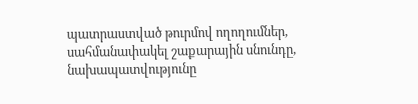պատրաստված թուրմով ողողումներ, սահմանափակել շաքարային սնունդը, նախապատվությունը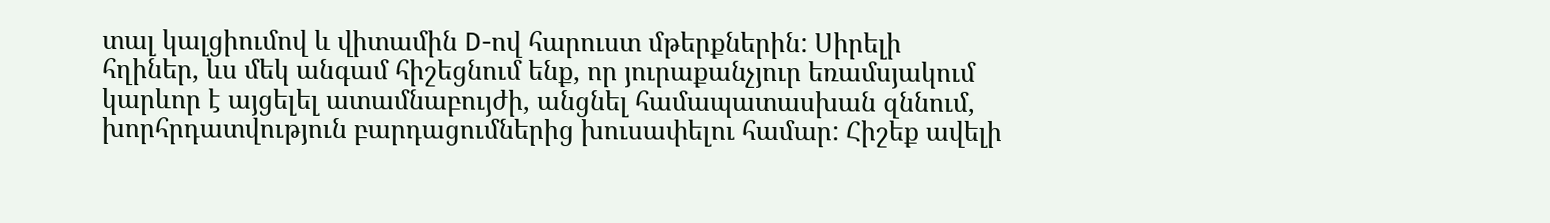տալ կալցիումով և վիտամին D-ով հարուստ մթերքներին: Սիրելի հղիներ, ևս մեկ անգամ հիշեցնում ենք, որ յուրաքանչյուր եռամսյակում կարևոր է այցելել ատամնաբույժի, անցնել համապատասխան զննում, խորհրդատվություն բարդացումներից խուսափելու համար: Հիշեք ավելի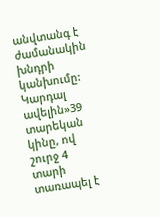անվտանգ է ժամանակին խնդրի կանխումը:
Կարդալ ավելին»39 տարեկան կինը, ով շուրջ 4 տարի տառապել է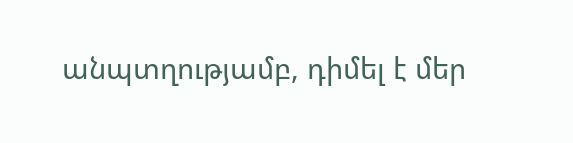անպտղությամբ, դիմել է մեր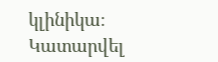կլինիկա։ Կատարվել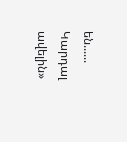են......
Կարդալ ավելին»